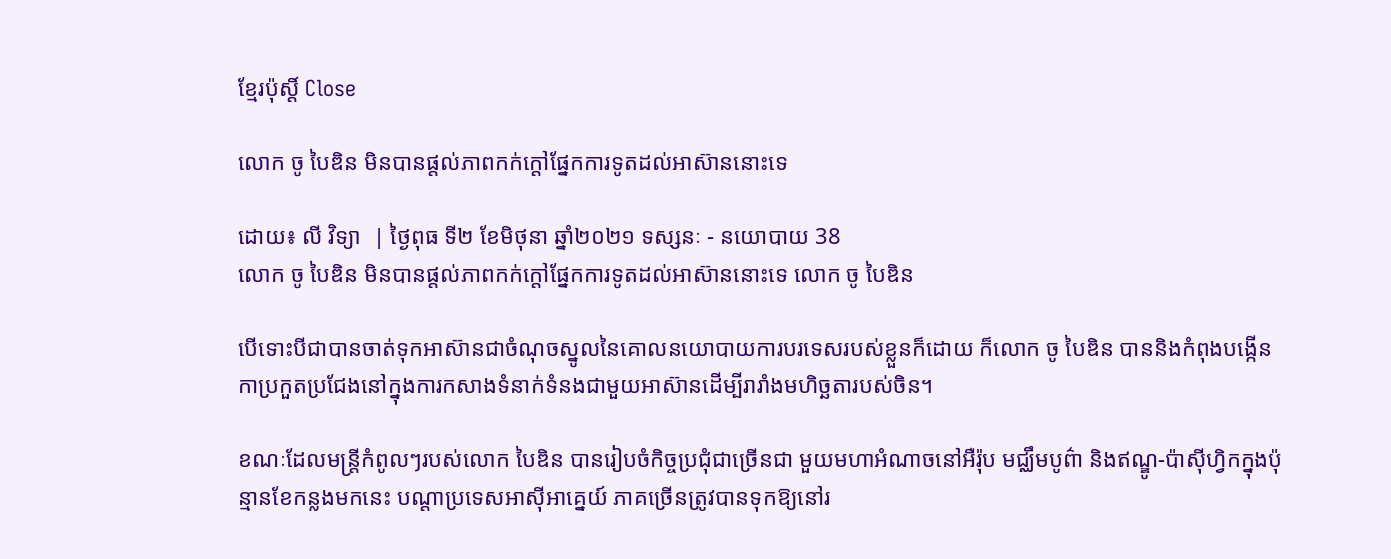ខ្មែរប៉ុស្ដិ៍ Close

លោក ចូ បៃឌិន មិនបានផ្តល់ភាពកក់ក្តៅផ្នែកការទូតដល់អាស៊ាននោះទេ

ដោយ៖ លី វិទ្យា  | ថ្ងៃពុធ ទី២ ខែមិថុនា ឆ្នាំ២០២១ ទស្សនៈ - នយោបាយ 38
លោក ចូ បៃឌិន មិនបានផ្តល់ភាពកក់ក្តៅផ្នែកការទូតដល់អាស៊ាននោះទេ លោក ចូ បៃឌិន

បើទោះបីជាបានចាត់ទុកអាស៊ានជាចំណុចស្នូលនៃគោលនយោបាយការបរទេសរបស់ខ្លួនក៏ដោយ ក៏លោក ចូ បៃឌិន បាននិងកំពុងបង្កើនកាប្រកួតប្រជែងនៅក្នុងការកសាងទំនាក់ទំនងជាមួយអាស៊ានដើម្បីរារាំងមហិច្ឆតារបស់ចិន។

ខណៈដែលមន្ត្រីកំពូលៗរបស់លោក បៃឌិន បានរៀបចំកិច្ចប្រជុំជាច្រើនជា មួយមហាអំណាចនៅអឺរ៉ុប មជ្ឈឹមបូព៌ា និងឥណ្ឌូ-ប៉ាស៊ីហ្វិកក្នុងប៉ុន្មានខែកន្លងមកនេះ បណ្តាប្រទេសអាស៊ីអាគ្នេយ៍ ភាគច្រើនត្រូវបានទុកឱ្យនៅរ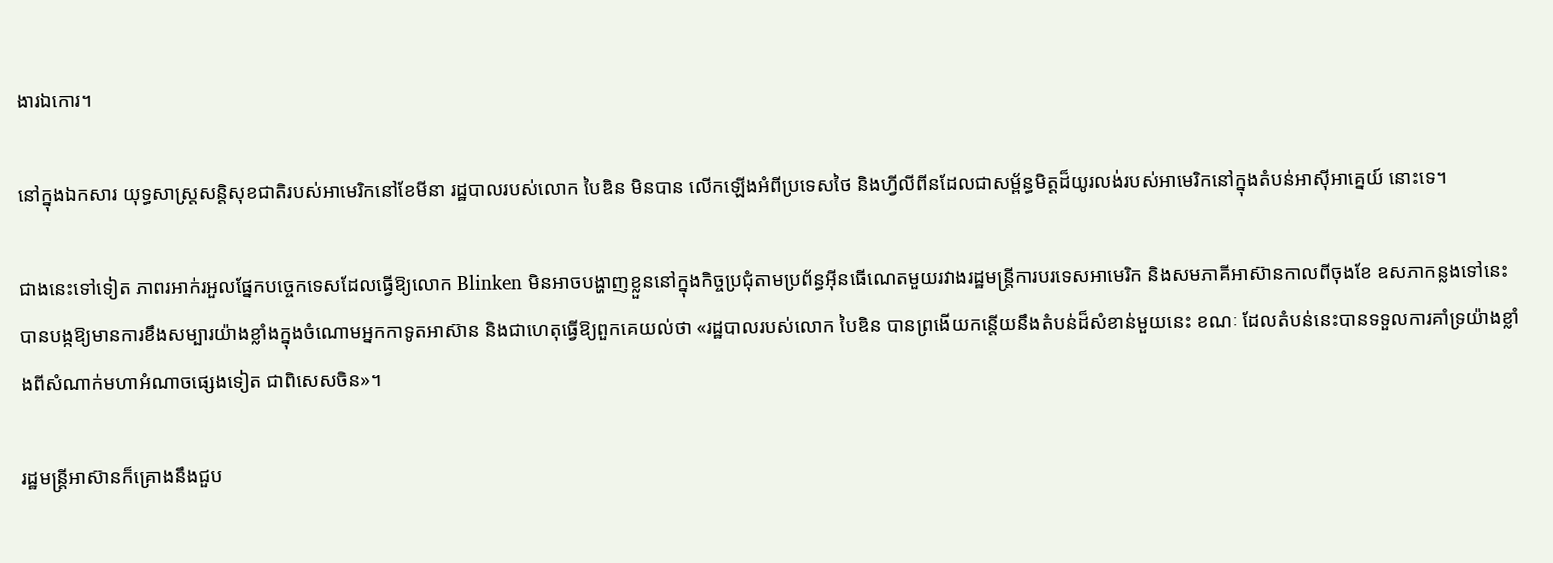ងារឯកោរ។

នៅក្នុងឯកសារ យុទ្ធសាស្ត្រសន្តិសុខជាតិរបស់អាមេរិកនៅខែមីនា រដ្ឋបាលរបស់លោក បៃឌិន មិនបាន លើកឡើងអំពីប្រទេសថៃ និងហ្វីលីពីនដែលជាសម្ព័ន្ធមិត្តដ៏យូរលង់របស់អាមេរិកនៅក្នុងតំបន់អាស៊ីអាគ្នេយ៍ នោះទេ។

ជាងនេះទៅទៀត ភាពរអាក់រអួលផ្នែកបច្ចេកទេសដែលធ្វើឱ្យលោក Blinken មិនអាចបង្ហាញខ្លួននៅក្នុងកិច្ចប្រជុំតាមប្រព័ន្ធអ៊ីនធើណេតមួយរវាងរដ្ឋមន្ត្រីការបរទេសអាមេរិក និងសមភាគីអាស៊ានកាលពីចុងខែ ឧសភាកន្លងទៅនេះ បានបង្កឱ្យមានការខឹងសម្បារយ៉ាងខ្លាំងក្នុងចំណោមអ្នកកាទូតអាស៊ាន និងជាហេតុធ្វើឱ្យពួកគេយល់ថា «រដ្ឋបាលរបស់លោក បៃឌិន បានព្រងើយកន្តើយនឹងតំបន់ដ៏សំខាន់មួយនេះ ខណៈ ដែលតំបន់នេះបានទទួលការគាំទ្រយ៉ាងខ្លាំងពីសំណាក់មហាអំណាចផ្សេងទៀត ជាពិសេសចិន»។

រដ្ឋមន្ត្រីអាស៊ានក៏គ្រោងនឹងជួប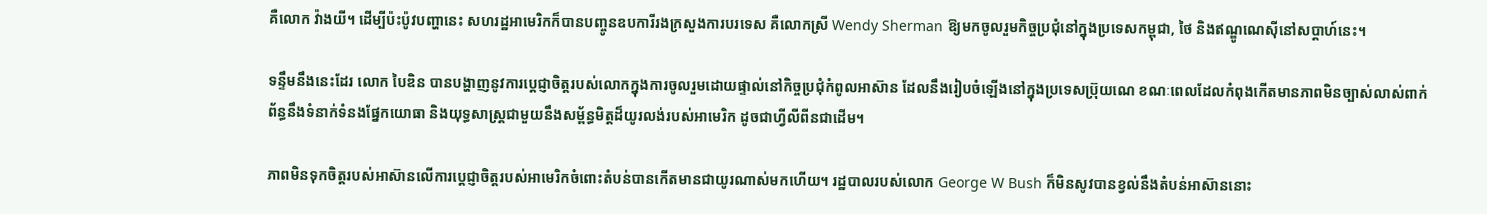គឺលោក វ៉ាងយី។ ដើម្បីប៉ះប៉ូវបញ្ហានេះ សហរដ្ឋអាមេរិកក៏បានបញ្ចូនឧបការីរងក្រសួងការបរទេស គឺលោកស្រី Wendy Sherman ឱ្យមកចូលរួមកិច្ចប្រជុំនៅក្នុងប្រទេសកម្ពុជា, ថៃ និងឥណ្ឌូណេស៊ីនៅសប្តាហ៍នេះ។

ទន្ទឹមនឹងនេះដែរ លោក បៃឌិន បានបង្ហាញនូវការប្តេជ្ញាចិត្តរបស់លោកក្នុងការចូលរួមដោយផ្ទាល់នៅកិច្ចប្រជុំកំពូលអាស៊ាន ដែលនឹងរៀបចំឡើងនៅក្នុងប្រទេសប្រ៊ុយណេ ខណៈពេលដែលកំពុងកើតមានភាពមិនច្បាស់លាស់ពាក់ព័ន្ធនឹងទំនាក់ទំនងផ្នែកយោធា និងយុទ្ធសាស្ត្រជាមួយនឹងសម្ព័ន្ធមិត្តដ៏យូរលង់របស់អាមេរិក ដូចជាហ្វីលីពីនជាដើម។

ភាពមិនទុកចិត្តរបស់អាស៊ានលើការប្តេជ្ញាចិត្តរបស់អាមេរិកចំពោះតំបន់បានកើតមានជាយូរណាស់មកហើយ។ រដ្ឋបាលរបស់លោក George W Bush ក៏មិនសូវបានខ្វល់នឹងតំបន់អាស៊ាននោះ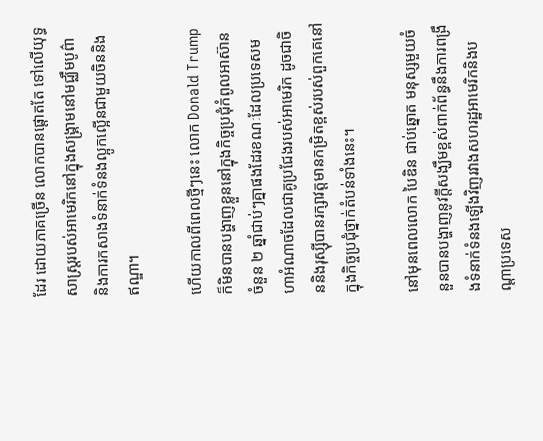ដែរ ដោយភាគច្រើន លោកបានផ្តោតតែ ទៅលើយុទ្ធសាស្ត្ររបស់អាមេរិកនៅក្នុងសង្គ្រាមនៅមជ្ឈឹមបូព៌ា និងការកសាងទំនាក់ទំនងល្អូកល្អើនជាមួយចិននិងឥណ្ឌា។

ហើយកាលពីពេលថ្មីៗនេះ លោក Donald Trump ក៏មិនបានបង្ហាញខ្លួននៅក្នុងកិច្ចប្រជុំកំពូលអាស៊ានចំនួន ២ ឆ្នាំជាប់ៗគ្នាផងដែរខណៈដែលប្រទេសមហាអំណាចដែលជាគូប្រជែងរបស់អាមេរិក ដូចជាចិននិងរុស្ស៊ីបានរក្សាវត្តមានកម្រិតខ្ពស់របស់ពួកគេនៅក្នុងកិច្ចប្រជុំថ្នាក់តំបន់ទាំងនេះ។

នៅមុនពេលលោក បៃឌិន ជាប់ឆ្នោត មនុស្សមួយចំនួនបានបង្ហាញនូវក្តីសង្ឃឹមខ្ពស់ពាក់ព័ន្ធនឹងការពង្រឹងទំនាក់ទំនងឡើងវិញរវាងសហរដ្ឋអាមេរិកនិងបណ្តាប្រទេស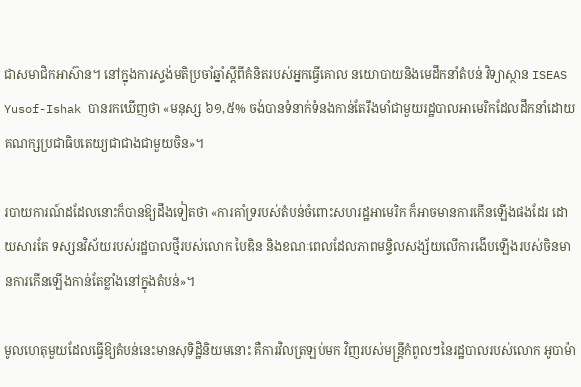ជាសមាជិកអាស៊ាន។ នៅក្នុងការស្ទង់មតិប្រចាំឆ្នាំស្តីពីគំនិតរបស់អ្នកធ្វើគោល នយោបាយនិងមេដឹកនាំតំបន់ វិទ្យាស្ថាន ISEAS Yusof-Ishak បានរកឃើញថា «មនុស្ស ៦១,៥% ចង់បានទំនាក់ទំនងកាន់តែរឹងមាំជាមួយរដ្ឋបាលអាមេរិកដែលដឹកនាំដោយគណក្សប្រជាធិបតេយ្យជាជាងជាមួយចិន»។

របាយការណ៍ដដែលនោះក៏បានឱ្យដឹងទៀតថា «ការគាំទ្ររបស់តំបន់ចំពោះសហរដ្ឋអាមេរិក ក៏អាចមានការកើនឡើងផងដែរ ដោយសារតែ ទស្សនវិស័យរបស់រដ្ឋបាលថ្មីរបស់លោក បៃឌិន និងខណៈពេលដែលភាពមន្ទិលសង្ស័យលើការងើបឡើងរបស់ចិនមានការកើនឡើងកាន់តែខ្លាំងនៅក្នុងតំបន់»។

មូលហេតុមួយដែលធ្វើឱ្យតំបន់នេះមានសុទិដ្ឋិនិយមនោះ គឺការវិលត្រឡប់មក វិញរបស់មន្ត្រីកំពូលៗនៃរដ្ឋបាលរបស់លោក អូបាម៉ា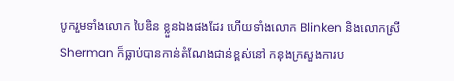បូករួមទាំងលោក បៃឌិន ខ្លួនឯងផងដែរ ហើយទាំងលោក Blinken និងលោកស្រី Sherman ក៏ធ្លាប់បានកាន់តំណែងជាន់ខ្ពស់នៅ កនុងក្រសួងការប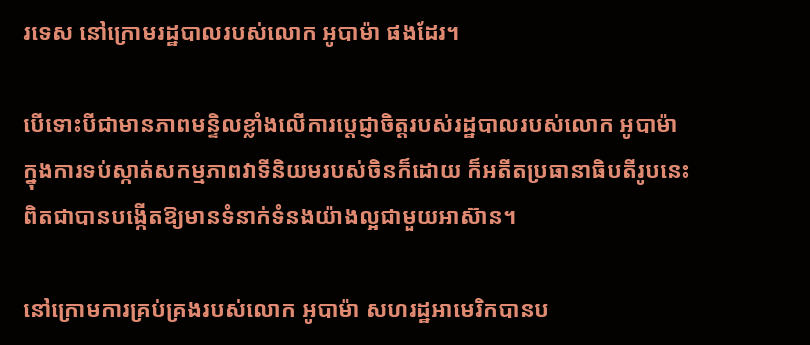រទេស នៅក្រោមរដ្ឋបាលរបស់លោក អូបាម៉ា ផងដែរ។

បើទោះបីជាមានភាពមន្ទិលខ្លាំងលើការប្តេជ្ញាចិត្តរបស់រដ្ឋបាលរបស់លោក អូបាម៉ា ក្នុងការទប់ស្កាត់សកម្មភាពវាទីនិយមរបស់ចិនក៏ដោយ ក៏អតីតប្រធានាធិបតីរូបនេះពិតជាបានបង្កើតឱ្យមានទំនាក់ទំនងយ៉ាងល្អជាមួយអាស៊ាន។

នៅក្រោមការគ្រប់គ្រងរបស់លោក អូបាម៉ា សហរដ្ឋអាមេរិកបានប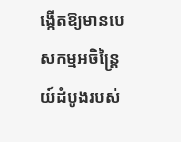ង្កើតឱ្យមានបេសកម្មអចិន្ត្រៃយ៍ដំបូងរបស់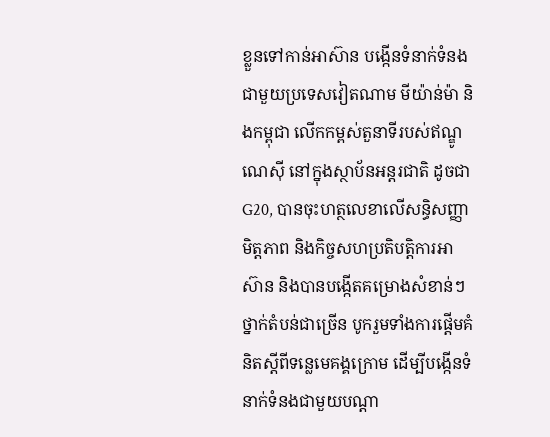ខ្លួនទៅកាន់អាស៊ាន បង្កើនទំនាក់ទំនងជាមួយប្រទេសវៀតណាម មីយ៉ាន់ម៉ា និងកម្ពុជា លើកកម្ពស់តួនាទីរបស់ឥណ្ឌូណេស៊ី នៅក្នុងស្ថាប័នអន្តរជាតិ ដូចជា G20, បានចុះហត្ថលេខាលើសន្ធិសញ្ញាមិត្តភាព និងកិច្ចសហប្រតិបត្តិការអាស៊ាន និងបានបង្កើតគម្រោងសំខាន់ៗថ្នាក់តំបន់ជាច្រើន បូករួមទាំងការផ្តើមគំនិតស្តីពីទន្លេមេគង្គក្រោម ដើម្បីបង្កើនទំនាក់ទំនងជាមួយបណ្តា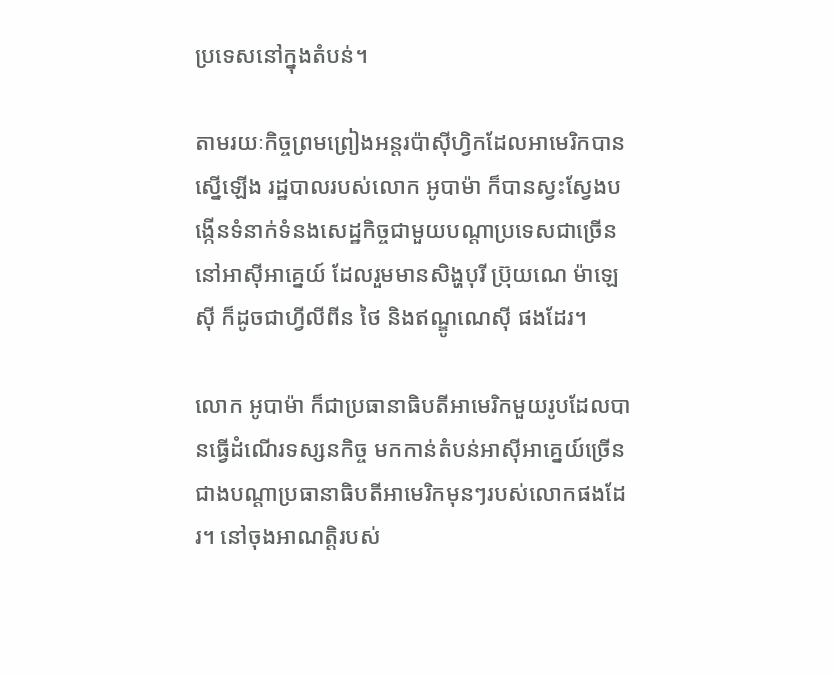ប្រទេសនៅក្នុងតំបន់។

តាមរយៈកិច្ចព្រមព្រៀងអន្តរប៉ាស៊ីហ្វិកដែលអាមេរិកបានស្នើឡើង រដ្ឋបាលរបស់លោក អូបាម៉ា ក៏បានស្វះស្វែងបង្កើនទំនាក់ទំនងសេដ្ឋកិច្ចជាមួយបណ្តាប្រទេសជាច្រើននៅអាស៊ីអាគ្នេយ៍ ដែលរួមមានសិង្ហបុរី ប្រ៊ុយណេ ម៉ាឡេស៊ី ក៏ដូចជាហ្វីលីពីន ថៃ និងឥណ្ឌូណេស៊ី ផងដែរ។

លោក អូបាម៉ា ក៏ជាប្រធានាធិបតីអាមេរិកមួយរូបដែលបានធ្វើដំណើរទស្សនកិច្ច មកកាន់តំបន់អាស៊ីអាគ្នេយ៍ច្រើនជាងបណ្តាប្រធានាធិបតីអាមេរិកមុនៗរបស់លោកផងដែរ។ នៅចុងអាណត្តិរបស់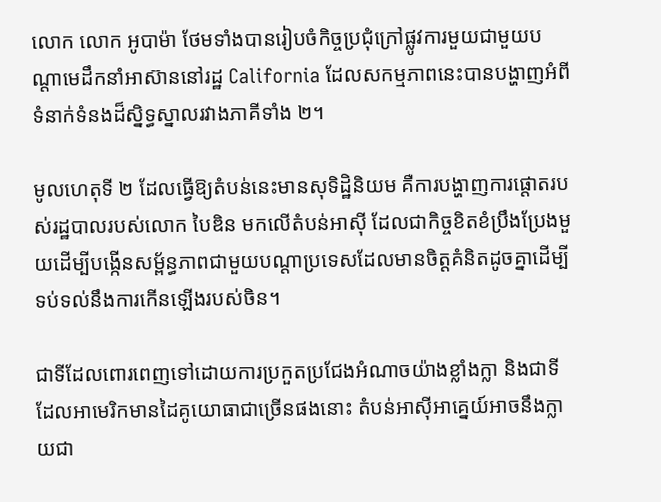លោក លោក អូបាម៉ា ថែមទាំងបានរៀបចំកិច្ចប្រជុំក្រៅផ្លូវការមួយជាមួយបណ្តាមេដឹកនាំអាស៊ាននៅរដ្ឋ California ដែលសកម្មភាពនេះបានបង្ហាញអំពីទំនាក់ទំនងដ៏ស្និទ្ធស្នាលរវាងភាគីទាំង ២។

មូលហេតុទី ២ ដែលធ្វើឱ្យតំបន់នេះមានសុទិដ្ឋិនិយម គឺការបង្ហាញការផ្តោតរបស់រដ្ឋបាលរបស់លោក បៃឌិន មកលើតំបន់អាស៊ី ដែលជាកិច្ចខិតខំប្រឹងប្រែងមួយដើម្បីបង្កើនសម្ព័ន្ធភាពជាមួយបណ្តាប្រទេសដែលមានចិត្តគំនិតដូចគ្នាដើម្បីទប់ទល់នឹងការកើនឡើងរបស់ចិន។

ជាទីដែលពោរពេញទៅដោយការប្រកួតប្រជែងអំណាចយ៉ាងខ្លាំងក្លា និងជាទីដែលអាមេរិកមានដៃគូយោធាជាច្រើនផងនោះ តំបន់អាស៊ីអាគ្នេយ៍អាចនឹងក្លាយជា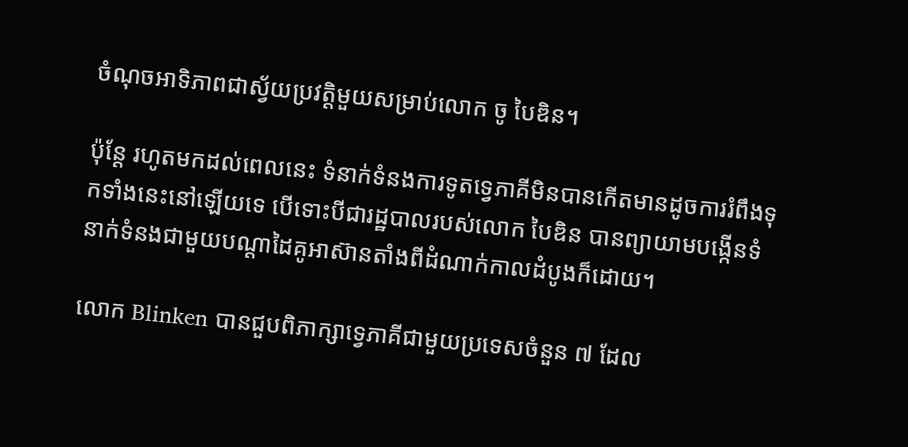ចំណុចអាទិភាពជាស្វ័យប្រវត្តិមួយសម្រាប់លោក ចូ បៃឌិន។

ប៉ុន្តែ រហូតមកដល់ពេលនេះ ទំនាក់ទំនងការទូតទ្វេភាគីមិនបានកើតមានដូចការរំពឹងទុកទាំងនេះនៅឡើយទេ បើទោះបីជារដ្ឋបាលរបស់លោក បៃឌិន បានព្យាយាមបង្កើនទំនាក់ទំនងជាមួយបណ្តាដៃគូអាស៊ានតាំងពីដំណាក់កាលដំបូងក៏ដោយ។

លោក Blinken បានជួបពិភាក្សាទ្វេភាគីជាមួយប្រទេសចំនួន ៧ ដែល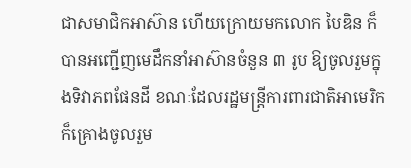ជាសមាជិកអាស៊ាន ហើយក្រោយមកលោក បៃឌិន ក៏បានអញ្ជើញមេដឹកនាំអាស៊ានចំនួន ៣ រូប ឱ្យចូលរួមក្នុងទិវាភពផែនដី ខណៈដែលរដ្ឋមន្ត្រីការពារជាតិអាមេរិកក៏គ្រោងចូលរួម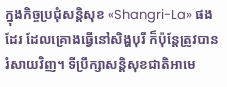ក្នុងកិច្ចប្រជុំសន្តិសុខ «Shangri-La» ផងដែរ ដែលគ្រោងធ្វើនៅសិង្ហបុរី ក៏ប៉ុន្តែត្រូវបានរំសាយវិញ។ ទីប្រឹក្សាសន្តិសុខជាតិអាមេ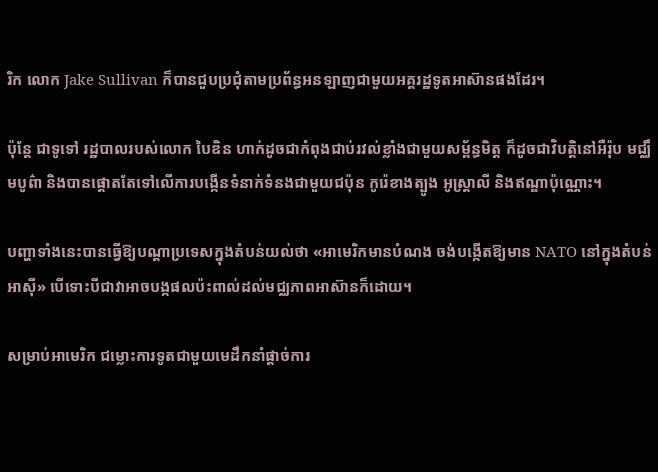រិក លោក Jake Sullivan ក៏បានជួបប្រជុំតាមប្រព័ន្ធអនឡាញជាមួយអគ្គរដ្ឋទូតអាស៊ានផងដែរ។

ប៉ុន្តែ ជាទូទៅ រដ្ឋបាលរបស់លោក បៃឌិន ហាក់ដូចជាកំពុងជាប់រវល់ខ្លាំងជាមួយសម្ព័ន្ធមិត្ត ក៏ដូចជាវិបត្តិនៅអឺរ៉ុប មជ្ឈឹមបូព៌ា និងបានផ្តោតតែទៅលើការបង្កើនទំនាក់ទំនងជាមួយជប៉ុន កូរ៉េខាងត្បូង អូស្ត្រាលី និងឥណ្ឌាប៉ុណ្ណោះ។

បញ្ហាទាំងនេះបានធ្វើឱ្យបណ្តាប្រទេសក្នុងតំបន់យល់ថា «អាមេរិកមានបំណង ចង់បង្កើតឱ្យមាន NATO នៅក្នុងតំបន់អាស៊ី» បើទោះបីជាវាអាចបង្កផលប៉ះពាល់ដល់មជ្ឈភាពអាស៊ានក៏ដោយ។

សម្រាប់អាមេរិក ជម្លោះការទូតជាមួយមេដឹកនាំផ្តាច់ការ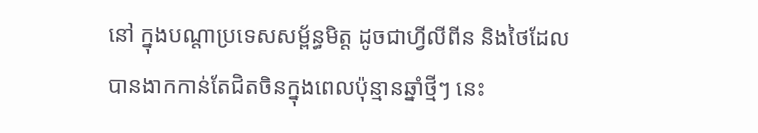នៅ ក្នុងបណ្តាប្រទេសសម្ព័ន្ធមិត្ត ដូចជាហ្វីលីពីន និងថៃដែលបានងាកកាន់តែជិតចិនក្នុងពេលប៉ុន្មានឆ្នាំថ្មីៗ នេះ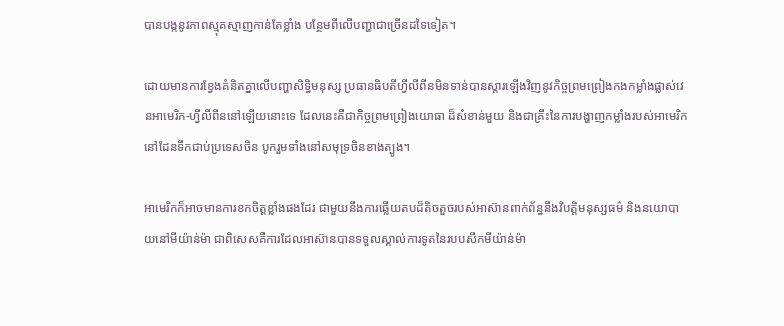បានបង្កនូវភាពស្មុគស្មាញកាន់តែខ្លាំង បន្ថែមពីលើបញ្ហាជាច្រើនដទៃទៀត។

ដោយមានការខ្វែងគំនិតគ្នាលើបញ្ហាសិទ្ធិមនុស្ស ប្រធានធិបតីហ្វីលីពីនមិនទាន់បានស្តារឡើងវិញនូវកិច្ចព្រមព្រៀងកងកម្លាំងផ្លាស់វេនអាមេរិក-ហ្វីលីពីននៅឡើយនោះទេ ដែលនេះគឺជាកិច្ចព្រមព្រៀងយោធា ដ៏សំខាន់មួយ និងជាគ្រឹះនៃការបង្ហាញកម្លាំងរបស់អាមេរិកនៅដែនទឹកជាប់ប្រទេសចិន បូករួមទាំងនៅសមុទ្រចិនខាងត្បូង។

អាមេរិកក៏អាចមានការខកចិត្តខ្លាំងផងដែរ ជាមួយនឹងការឆ្លើយតបដ៏តិចតួចរបស់អាស៊ានពាក់ព័ន្ធនឹងវិបត្តិមនុស្សធម៌ និងនយោបាយនៅមីយ៉ាន់ម៉ា ជាពិសេសគឺការដែលអាស៊ានបានទទួលស្គាល់ការទូតនៃរបបសឹកមីយ៉ាន់ម៉ា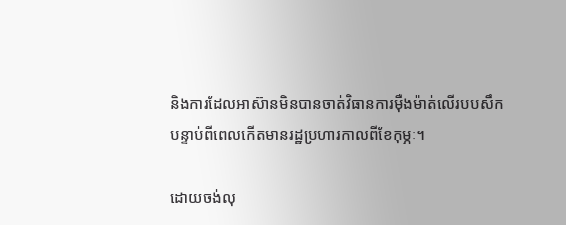និងការដែលអាស៊ានមិនបានចាត់វិធានការម៉ឺងម៉ាត់លើរបបសឹក បន្ទាប់ពីពេលកើតមានរដ្ឋប្រហារកាលពីខែកុម្ភៈ។

ដោយចង់លុ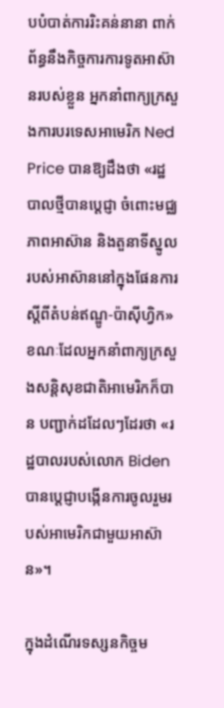បបំបាត់ការរិះគន់នានា ពាក់ព័ន្ធនឹងកិច្ចការការទូតអាស៊ានរបស់ខ្លួន អ្នកនាំពាក្យក្រសួងការបរទេសអាមេរិក Ned Price បានឱ្យដឹងថា «រដ្ឋបាលថ្មីបានប្តេជ្ញា ចំពោះមជ្ឈភាពអាស៊ាន និងតួនាទីស្នូលរបស់អាស៊ាននៅក្នុងផែនការស្តីពីតំបន់ឥណ្ឌូ-ប៉ាស៊ីហ្វិក» ខណៈដែលអ្នកនាំពាក្យក្រសួងសន្តិសុខជាតិអាមេរិកក៏បាន បញ្ជាក់ដដែលៗដែរថា «រដ្ឋបាលរបស់លោក Biden បានប្តេជ្ញាបង្កើនការចូលរួមរបស់អាមេរិកជាមួយអាស៊ាន»។

ក្នុងដំណើរទស្សនកិច្ចម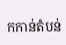កកាន់តំបន់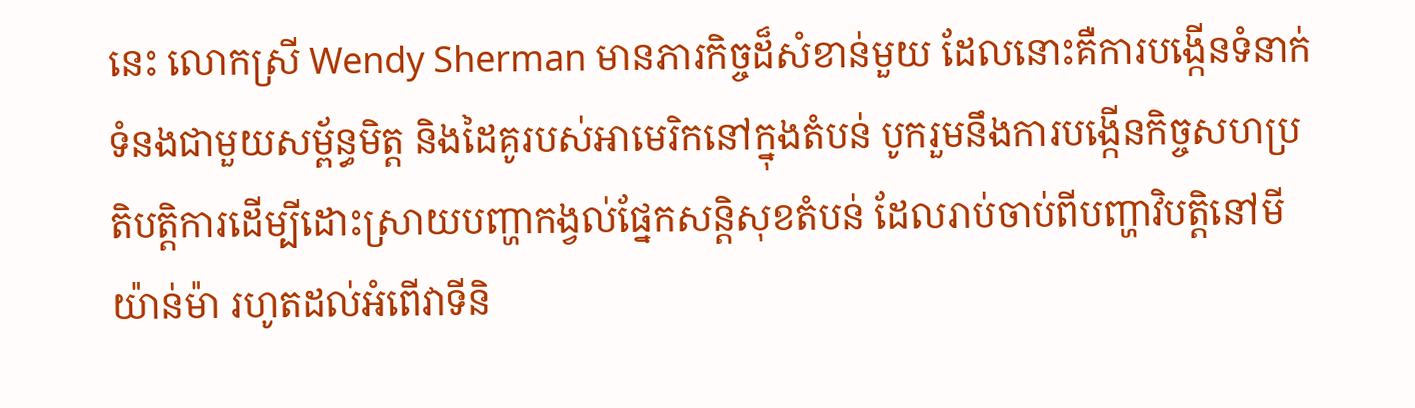នេះ លោកស្រី Wendy Sherman មានភារកិច្ចដ៏សំខាន់មួយ ដែលនោះគឺការបង្កើនទំនាក់ទំនងជាមួយសម្ព័ន្ធមិត្ត និងដៃគូរបស់អាមេរិកនៅក្នុងតំបន់ បូករួមនឹងការបង្កើនកិច្ចសហប្រតិបត្តិការដើម្បីដោះស្រាយបញ្ហាកង្វល់ផ្នែកសន្តិសុខតំបន់ ដែលរាប់ចាប់ពីបញ្ហាវិបត្តិនៅមីយ៉ាន់ម៉ា រហូតដល់អំពើវាទីនិ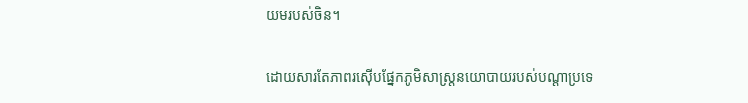យមរបស់ចិន។

ដោយសារតែភាពរស៊ើបផ្នែកភូមិសាស្ត្រនយោបាយរបស់បណ្តាប្រទេ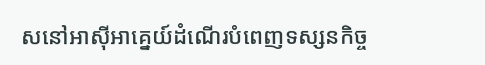សនៅអាស៊ីអាគ្នេយ៍ដំណើរបំពេញទស្សនកិច្ច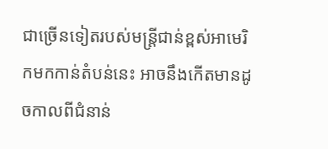ជាច្រើនទៀតរបស់មន្ត្រីជាន់ខ្ពស់អាមេរិកមកកាន់តំបន់នេះ អាចនឹងកើតមានដូចកាលពីជំនាន់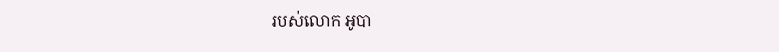របស់លោក អូបា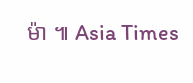ម៉ា ៕ Asia Times